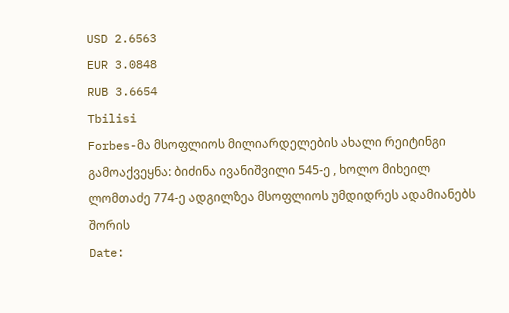USD 2.6563
EUR 3.0848
RUB 3.6654
Tbilisi
Forbes-მა მსოფლიოს მილიარდელების ახალი რეიტინგი გამოაქვეყნა: ბიძინა ივანიშვილი 545-ე , ხოლო მიხეილ ლომთაძე 774-ე ადგილზეა მსოფლიოს უმდიდრეს ადამიანებს შორის
Date: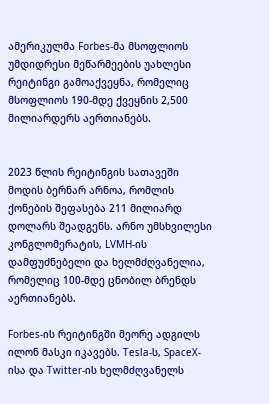ამერიკულმა Forbes-მა მსოფლიოს უმდიდრესი მეწარმეების უახლესი რეიტინგი გამოაქვეყნა, რომელიც მსოფლიოს 190-მდე ქვეყნის 2,500 მილიარდერს აერთიანებს.


2023 წლის რეიტინგის სათავეში მოდის ბერნარ არნოა, რომლის ქონების შეფასება 211 მილიარდ დოლარს შეადგენს. არნო უმსხვილესი კონგლომერატის, LVMH-ის დამფუძნებელი და ხელმძღვანელია, რომელიც 100-მდე ცნობილ ბრენდს აერთიანებს.

Forbes-ის რეიტინგში მეორე ადგილს ილონ მასკი იკავებს. Tesla-ს, SpaceX-ისა და Twitter-ის ხელმძღვანელს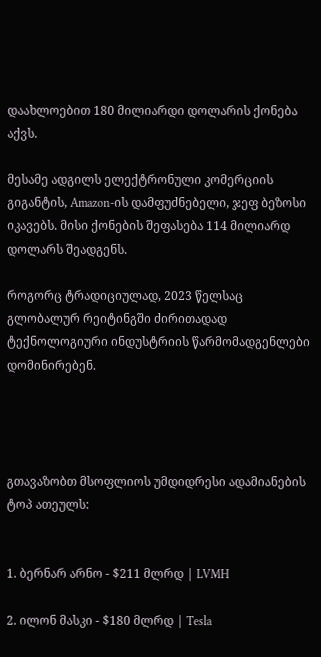დაახლოებით 180 მილიარდი დოლარის ქონება აქვს.

მესამე ადგილს ელექტრონული კომერციის გიგანტის, Amazon-ის დამფუძნებელი, ჯეფ ბეზოსი იკავებს. მისი ქონების შეფასება 114 მილიარდ დოლარს შეადგენს.

როგორც ტრადიციულად, 2023 წელსაც გლობალურ რეიტინგში ძირითადად ტექნოლოგიური ინდუსტრიის წარმომადგენლები დომინირებენ.




გთავაზობთ მსოფლიოს უმდიდრესი ადამიანების ტოპ ათეულს:


1. ბერნარ არნო - $211 მლრდ | LVMH

2. ილონ მასკი - $180 მლრდ | Tesla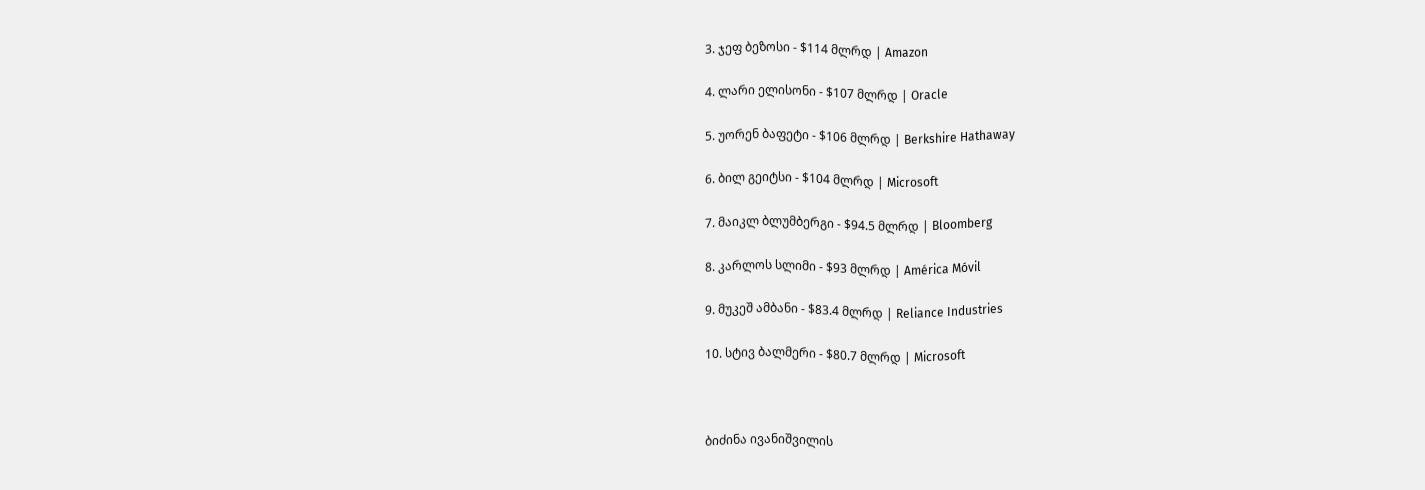3. ჯეფ ბეზოსი - $114 მლრდ | Amazon

4. ლარი ელისონი - $107 მლრდ | Oracle

5. უორენ ბაფეტი - $106 მლრდ | Berkshire Hathaway

6. ბილ გეიტსი - $104 მლრდ | Microsoft

7. მაიკლ ბლუმბერგი - $94.5 მლრდ | Bloomberg

8. კარლოს სლიმი - $93 მლრდ | América Móvil

9. მუკეშ ამბანი - $83.4 მლრდ | Reliance Industries

10. სტივ ბალმერი - $80.7 მლრდ | Microsoft



ბიძინა ივანიშვილის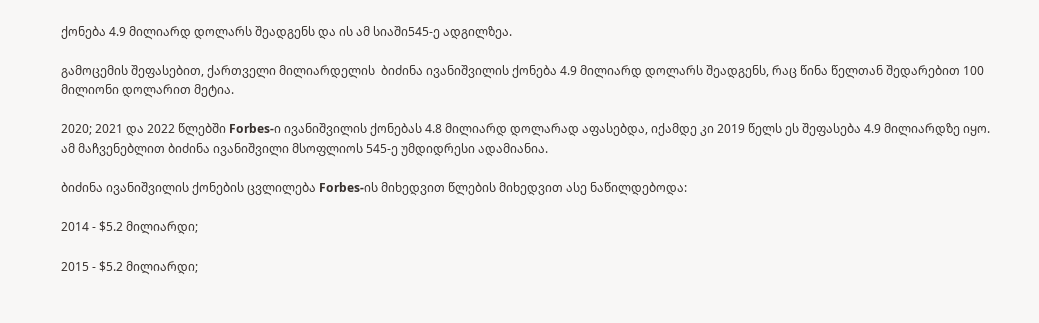ქონება 4.9 მილიარდ დოლარს შეადგენს და ის ამ სიაში545-ე ადგილზეა.

გამოცემის შეფასებით, ქართველი მილიარდელის  ბიძინა ივანიშვილის ქონება 4.9 მილიარდ დოლარს შეადგენს, რაც წინა წელთან შედარებით 100 მილიონი დოლარით მეტია.

2020; 2021 და 2022 წლებში Forbes-ი ივანიშვილის ქონებას 4.8 მილიარდ დოლარად აფასებდა, იქამდე კი 2019 წელს ეს შეფასება 4.9 მილიარდზე იყო. ამ მაჩვენებლით ბიძინა ივანიშვილი მსოფლიოს 545-ე უმდიდრესი ადამიანია.

ბიძინა ივანიშვილის ქონების ცვლილება Forbes-ის მიხედვით წლების მიხედვით ასე ნაწილდებოდა:

2014 - $5.2 მილიარდი;

2015 - $5.2 მილიარდი;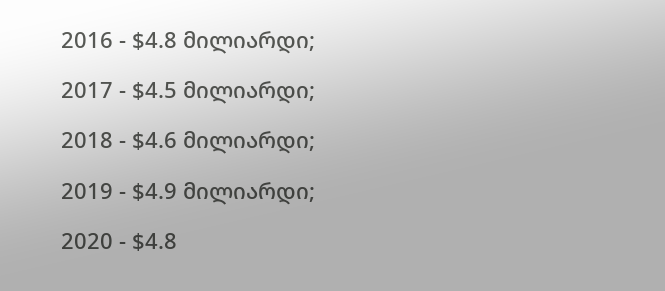2016 - $4.8 მილიარდი;

2017 - $4.5 მილიარდი;

2018 - $4.6 მილიარდი;

2019 - $4.9 მილიარდი;

2020 - $4.8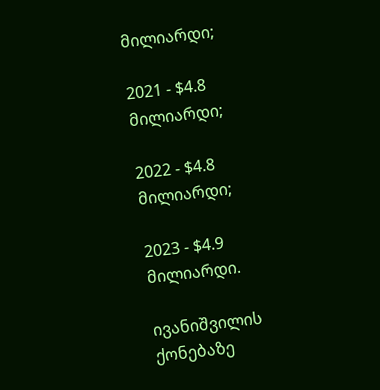მილიარდი;

2021 - $4.8 მილიარდი;

2022 - $4.8 მილიარდი;

2023 - $4.9 მილიარდი.

ივანიშვილის ქონებაზე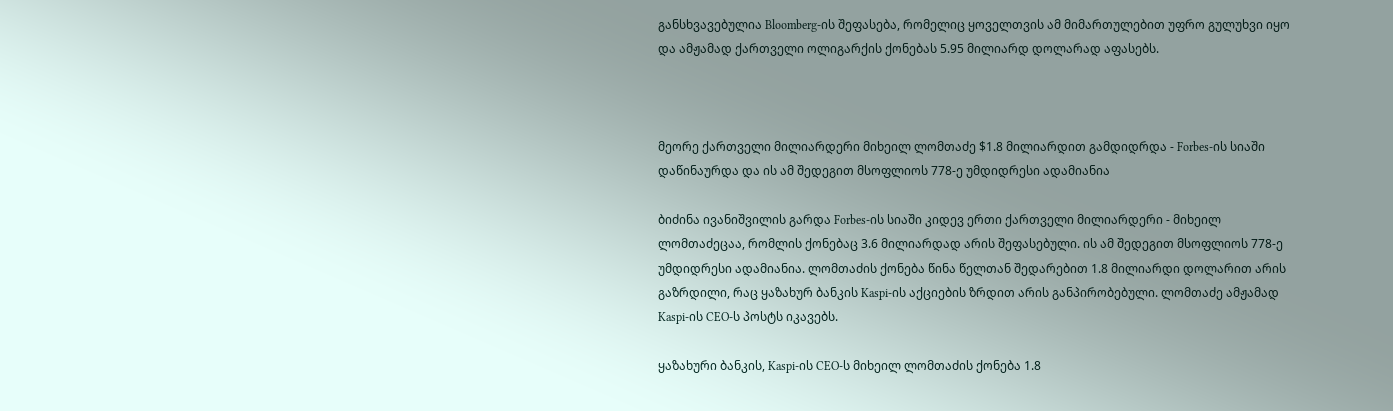განსხვავებულია Bloomberg-ის შეფასება, რომელიც ყოველთვის ამ მიმართულებით უფრო გულუხვი იყო და ამჟამად ქართველი ოლიგარქის ქონებას 5.95 მილიარდ დოლარად აფასებს.



მეორე ქართველი მილიარდერი მიხეილ ლომთაძე $1.8 მილიარდით გამდიდრდა - Forbes-ის სიაში დაწინაურდა და ის ამ შედეგით მსოფლიოს 778-ე უმდიდრესი ადამიანია

ბიძინა ივანიშვილის გარდა Forbes-ის სიაში კიდევ ერთი ქართველი მილიარდერი - მიხეილ ლომთაძეცაა, რომლის ქონებაც 3.6 მილიარდად არის შეფასებული. ის ამ შედეგით მსოფლიოს 778-ე უმდიდრესი ადამიანია. ლომთაძის ქონება წინა წელთან შედარებით 1.8 მილიარდი დოლარით არის გაზრდილი, რაც ყაზახურ ბანკის Kaspi-ის აქციების ზრდით არის განპირობებული. ლომთაძე ამჟამად Kaspi-ის CEO-ს პოსტს იკავებს.

ყაზახური ბანკის, Kaspi-ის CEO-ს მიხეილ ლომთაძის ქონება 1.8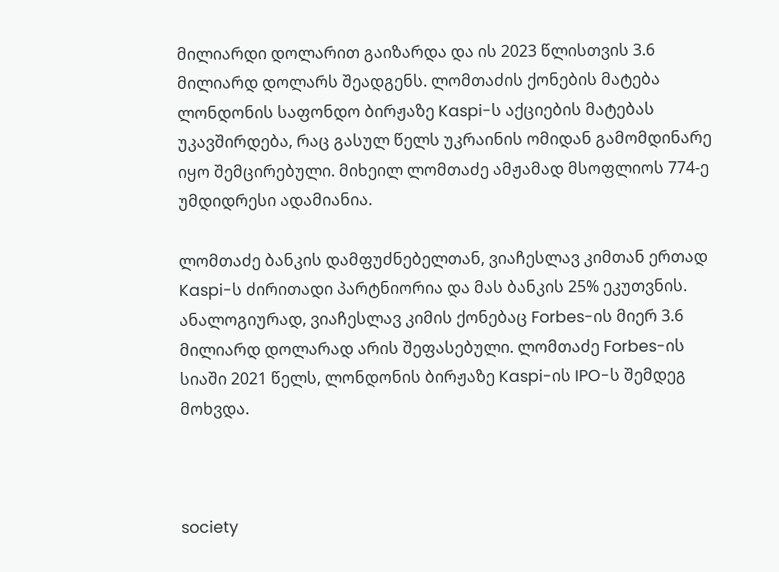მილიარდი დოლარით გაიზარდა და ის 2023 წლისთვის 3.6 მილიარდ დოლარს შეადგენს. ლომთაძის ქონების მატება ლონდონის საფონდო ბირჟაზე Kaspi-ს აქციების მატებას უკავშირდება, რაც გასულ წელს უკრაინის ომიდან გამომდინარე იყო შემცირებული. მიხეილ ლომთაძე ამჟამად მსოფლიოს 774-ე უმდიდრესი ადამიანია.

ლომთაძე ბანკის დამფუძნებელთან, ვიაჩესლავ კიმთან ერთად Kaspi-ს ძირითადი პარტნიორია და მას ბანკის 25% ეკუთვნის. ანალოგიურად, ვიაჩესლავ კიმის ქონებაც Forbes-ის მიერ 3.6 მილიარდ დოლარად არის შეფასებული. ლომთაძე Forbes-ის სიაში 2021 წელს, ლონდონის ბირჟაზე Kaspi-ის IPO-ს შემდეგ მოხვდა.



society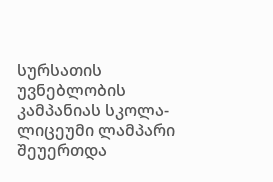სურსათის უვნებლობის კამპანიას სკოლა-ლიცეუმი ლამპარი შეუერთდა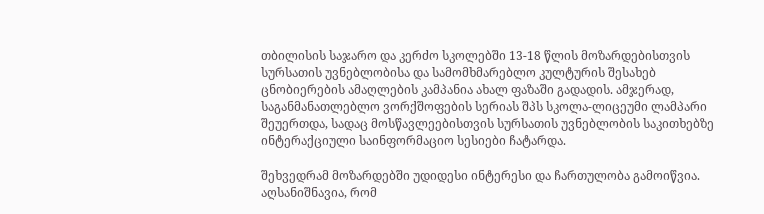თბილისის საჯარო და კერძო სკოლებში 13-18 წლის მოზარდებისთვის სურსათის უვნებლობისა და სამომხმარებლო კულტურის შესახებ ცნობიერების ამაღლების კამპანია ახალ ფაზაში გადადის. ამჯერად, საგანმანათლებლო ვორქშოფების სერიას შპს სკოლა-ლიცეუმი ლამპარი შეუერთდა, სადაც მოსწავლეებისთვის სურსათის უვნებლობის საკითხებზე ინტერაქციული საინფორმაციო სესიები ჩატარდა.

შეხვედრამ მოზარდებში უდიდესი ინტერესი და ჩართულობა გამოიწვია. აღსანიშნავია, რომ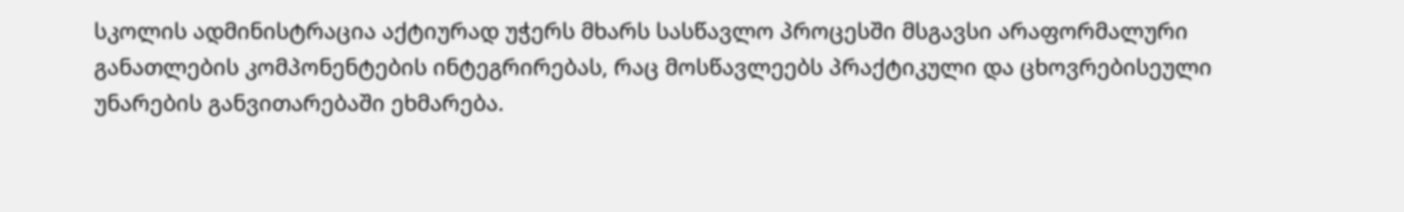სკოლის ადმინისტრაცია აქტიურად უჭერს მხარს სასწავლო პროცესში მსგავსი არაფორმალური განათლების კომპონენტების ინტეგრირებას, რაც მოსწავლეებს პრაქტიკული და ცხოვრებისეული უნარების განვითარებაში ეხმარება.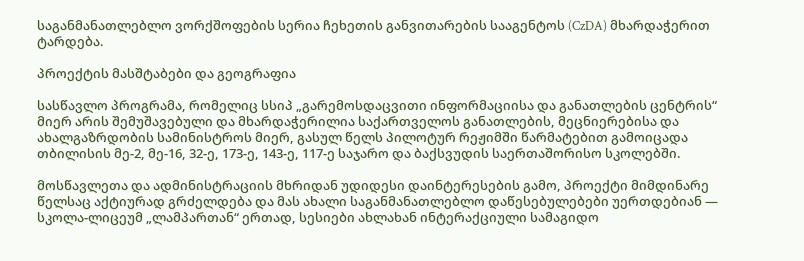საგანმანათლებლო ვორქშოფების სერია ჩეხეთის განვითარების სააგენტოს (CzDA) მხარდაჭერით ტარდება.

პროექტის მასშტაბები და გეოგრაფია

სასწავლო პროგრამა, რომელიც სსიპ „გარემოსდაცვითი ინფორმაციისა და განათლების ცენტრის“ მიერ არის შემუშავებული და მხარდაჭერილია საქართველოს განათლების, მეცნიერებისა და ახალგაზრდობის სამინისტროს მიერ, გასულ წელს პილოტურ რეჟიმში წარმატებით გამოიცადა თბილისის მე-2, მე-16, 32-ე, 173-ე, 143-ე, 117-ე საჯარო და ბაქსვუდის საერთაშორისო სკოლებში.

მოსწავლეთა და ადმინისტრაციის მხრიდან უდიდესი დაინტერესების გამო, პროექტი მიმდინარე წელსაც აქტიურად გრძელდება და მას ახალი საგანმანათლებლო დაწესებულებები უერთდებიან — სკოლა-ლიცეუმ „ლამპართან“ ერთად, სესიები ახლახან ინტერაქციული სამაგიდო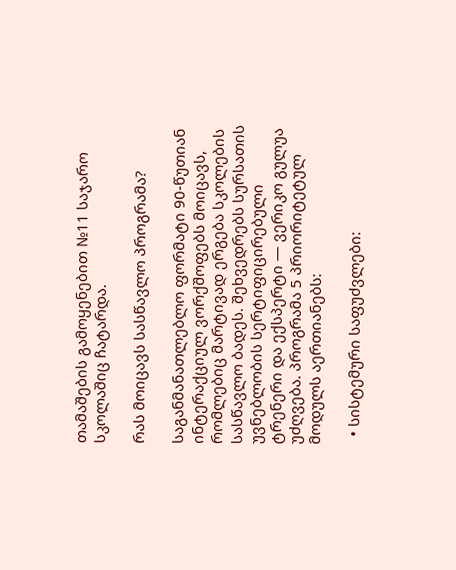თამაშების გამოყენებით №11 საჯარო სკოლაშიც ჩატარდა.

რას მოიცავს სასწავლო პროგრამა?

საგანმანათლებლო ფორმატი 90-წუთიან ინტერაქციულ ვორქშოფებს მოიცავს, რომლებიც მარტივად ერგება სკოლების სასწავლო ბადეს. შეხვედრებს სურსათის უვნებლობის სერტიფიცირებული ტრენერი და ექსპერტი — ვერიკო გულუა უძღვება. პროგრამა 5 პრიორიტეტულ მოდულს აერთიანებს:

  • სისტემური საფუძვლები: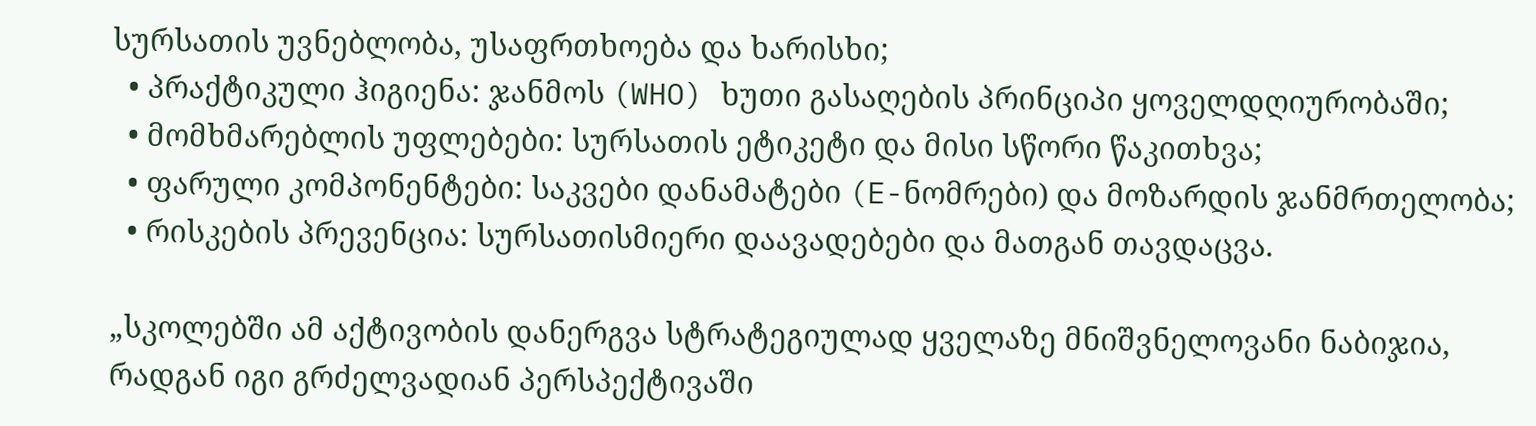სურსათის უვნებლობა, უსაფრთხოება და ხარისხი;
  • პრაქტიკული ჰიგიენა: ჯანმოს (WHO) ხუთი გასაღების პრინციპი ყოველდღიურობაში;
  • მომხმარებლის უფლებები: სურსათის ეტიკეტი და მისი სწორი წაკითხვა;
  • ფარული კომპონენტები: საკვები დანამატები (E-ნომრები) და მოზარდის ჯანმრთელობა;
  • რისკების პრევენცია: სურსათისმიერი დაავადებები და მათგან თავდაცვა.

„სკოლებში ამ აქტივობის დანერგვა სტრატეგიულად ყველაზე მნიშვნელოვანი ნაბიჯია, რადგან იგი გრძელვადიან პერსპექტივაში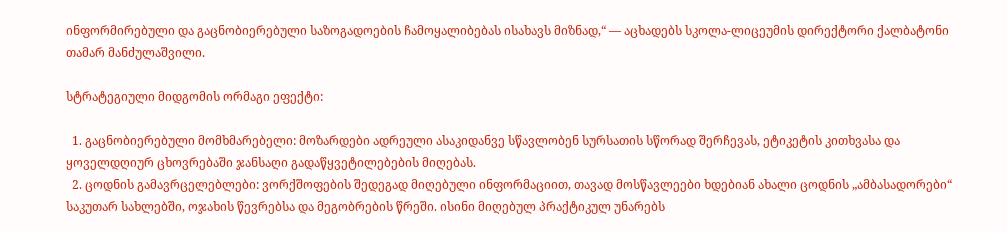ინფორმირებული და გაცნობიერებული საზოგადოების ჩამოყალიბებას ისახავს მიზნად,“ — აცხადებს სკოლა-ლიცეუმის დირექტორი ქალბატონი თამარ მანძულაშვილი.

სტრატეგიული მიდგომის ორმაგი ეფექტი:

  1. გაცნობიერებული მომხმარებელი: მოზარდები ადრეული ასაკიდანვე სწავლობენ სურსათის სწორად შერჩევას, ეტიკეტის კითხვასა და ყოველდღიურ ცხოვრებაში ჯანსაღი გადაწყვეტილებების მიღებას.
  2. ცოდნის გამავრცელებლები: ვორქშოფების შედეგად მიღებული ინფორმაციით, თავად მოსწავლეები ხდებიან ახალი ცოდნის „ამბასადორები“ საკუთარ სახლებში, ოჯახის წევრებსა და მეგობრების წრეში. ისინი მიღებულ პრაქტიკულ უნარებს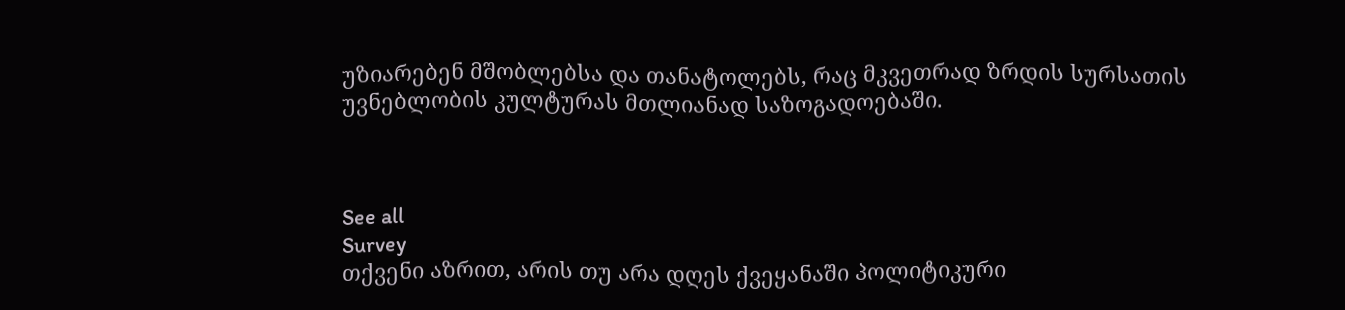უზიარებენ მშობლებსა და თანატოლებს, რაც მკვეთრად ზრდის სურსათის უვნებლობის კულტურას მთლიანად საზოგადოებაში.



See all
Survey
თქვენი აზრით, არის თუ არა დღეს ქვეყანაში პოლიტიკური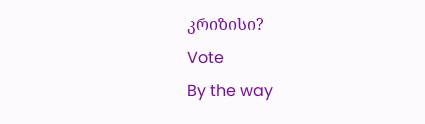კრიზისი?
Vote
By the way